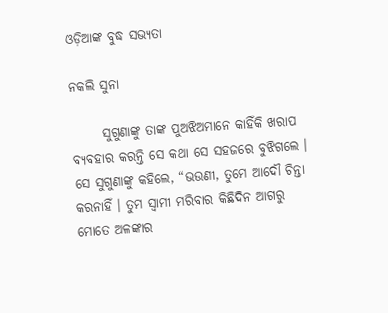ଓଡ଼ିଆଙ୍କ ବୁଦ୍ଧ ସଭ୍ୟତା

ନକଲି ସୁନା

      ସୁଗୁଣାଙ୍କୁ ତାଙ୍କ ପୁଅଝିଅମାନେ କାହିଁକି ଖରାପ ବ୍ୟବହାର କରନ୍ତି ସେ କଥା ସେ ସହଜରେ ବୁଝିଗଲେ । ସେ ସୁଗୁଣାଙ୍କୁ କହିଲେ, “ଭଉଣୀ, ତୁମେ ଆଦୌ ଚିନ୍ତା କରନାହିଁ । ତୁମ ସ୍ୱାମୀ ମରିବାର କିଛିଦିନ ଆଗରୁ ମୋତେ ଅଳଙ୍କାର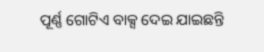ପୂର୍ଣ୍ଣ ଗୋଟିଏ ବାକ୍ସ ଦେଇ ଯାଇଛନ୍ତି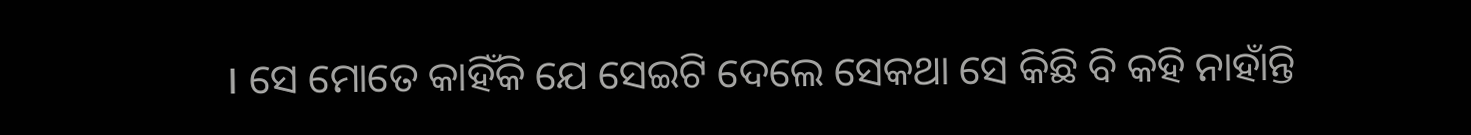। ସେ ମୋତେ କାହିଁକି ଯେ ସେଇଟି ଦେଲେ ସେକଥା ସେ କିଛି ବି କହି ନାହାଁନ୍ତି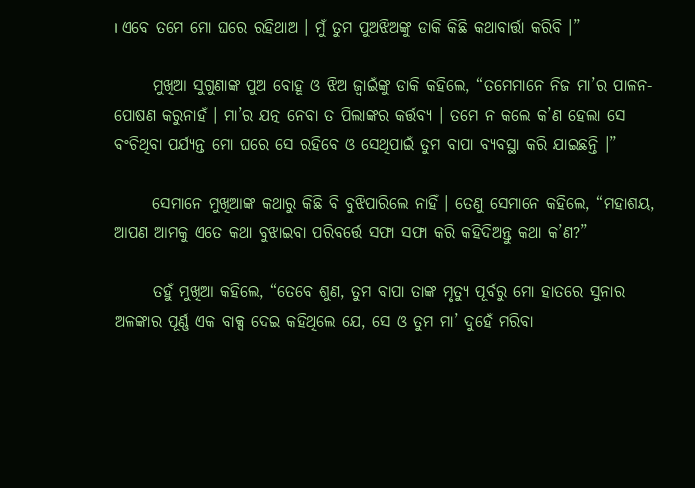। ଏବେ ତମେ ମୋ ଘରେ ରହିଥାଅ । ମୁଁ ତୁମ ପୁଅଝିଅଙ୍କୁ ଡାକି କିଛି କଥାବାର୍ତ୍ତା କରିବି ।”

      ମୁଖିଆ ସୁଗୁଣାଙ୍କ ପୁଅ ବୋହୂ ଓ ଝିଅ ଜ୍ୱାଇଁଙ୍କୁ ଡାକି କହିଲେ, “ତମେମାନେ ନିଜ ମା’ର ପାଳନ-ପୋଷଣ କରୁନାହଁ । ମା’ର ଯତ୍ନ ନେବା ତ ପିଲାଙ୍କର କର୍ତ୍ତବ୍ୟ । ତମେ ନ କଲେ କ’ଣ ହେଲା ସେ ବଂଚିଥିବା ପର୍ଯ୍ୟନ୍ତ ମୋ ଘରେ ସେ ରହିବେ ଓ ସେଥିପାଇଁ ତୁମ ବାପା ବ୍ୟବସ୍ଥା କରି ଯାଇଛନ୍ତି ।”

      ସେମାନେ ମୁଖିଆଙ୍କ କଥାରୁ କିଛି ବି ବୁଝିପାରିଲେ ନାହିଁ । ତେଣୁ ସେମାନେ କହିଲେ, “ମହାଶୟ, ଆପଣ ଆମକୁ ଏତେ କଥା ବୁଝାଇବା ପରିବର୍ତ୍ତେ ସଫା ସଫା କରି କହିଦିଅନ୍ତୁ କଥା କ’ଣ?”

      ତହୁଁ ମୁଖିଆ କହିଲେ, “ତେବେ ଶୁଣ, ତୁମ ବାପା ତାଙ୍କ ମୃତ୍ୟୁ ପୂର୍ବରୁ ମୋ ହାତରେ ସୁନାର ଅଳଙ୍କାର ପୂର୍ଣ୍ଣ ଏକ ବାକ୍ସ ଦେଇ କହିଥିଲେ ଯେ, ସେ ଓ ତୁମ ମା’ ଦୁହେଁ ମରିବା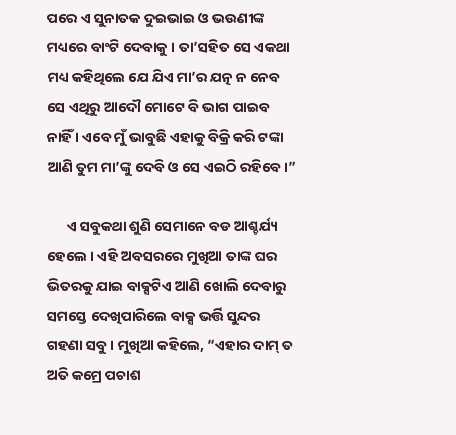ପରେ ଏ ସୁନାତକ ଦୁଇଭାଇ ଓ ଭଉଣୀଙ୍କ ମଧ୍ୟରେ ବାଂଟି ଦେବାକୁ । ତା’ସହିତ ସେ ଏକଥା ମଧ୍ୟ କହିଥିଲେ ଯେ ଯିଏ ମା’ର ଯତ୍ନ ନ ନେବ ସେ ଏଥିରୁ ଆଦୌ ମୋଟେ ବି ଭାଗ ପାଇବ ନାହିଁ । ଏବେ ମୁଁ ଭାବୁଛି ଏହାକୁ ବିକ୍ରି କରି ଟଙ୍କା ଆଣି ତୁମ ମା’ଙ୍କୁ ଦେବି ଓ ସେ ଏଇଠି ରହିବେ ।”

      ଏ ସବୁକଥା ଶୁଣି ସେମାନେ ବଡ ଆଶ୍ଚର୍ଯ୍ୟ ହେଲେ । ଏହି ଅବସରରେ ମୁଖିଆ ତାଙ୍କ ଘର ଭିତରକୁ ଯାଇ ବାକ୍ସଟିଏ ଆଣି ଖୋଲି ଦେବାରୁ ସମସ୍ତେ ଦେଖିପାରିଲେ ବାକ୍ସ ଭର୍ତ୍ତି ସୁନ୍ଦର ଗହଣା ସବୁ । ମୁଖିଆ କହିଲେ, “ଏହାର ଦାମ୍ ତ ଅତି କମ୍ରେ ପଚାଶ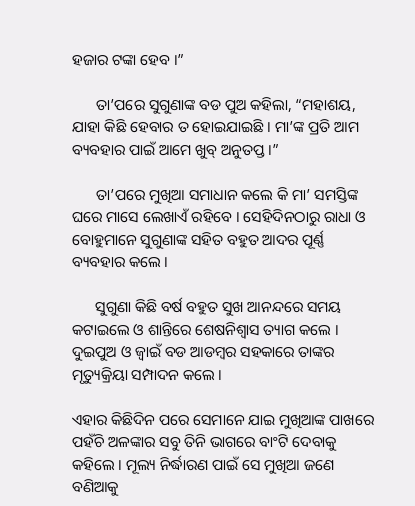ହଜାର ଟଙ୍କା ହେବ ।”

      ତା’ପରେ ସୁଗୁଣାଙ୍କ ବଡ ପୁଅ କହିଲା, “ମହାଶୟ, ଯାହା କିଛି ହେବାର ତ ହୋଇଯାଇଛି । ମା’ଙ୍କ ପ୍ରତି ଆମ ବ୍ୟବହାର ପାଇଁ ଆମେ ଖୁବ୍ ଅନୁତପ୍ତ ।”

      ତା’ପରେ ମୁଖିଆ ସମାଧାନ କଲେ କି ମା’ ସମସ୍ତିଙ୍କ ଘରେ ମାସେ ଲେଖାଏଁ ରହିବେ । ସେହିଦିନଠାରୁ ରାଧା ଓ ବୋହୁମାନେ ସୁଗୁଣାଙ୍କ ସହିତ ବହୁତ ଆଦର ପୂର୍ଣ୍ଣ ବ୍ୟବହାର କଲେ ।

      ସୁଗୁଣା କିଛି ବର୍ଷ ବହୁତ ସୁଖ ଆନନ୍ଦରେ ସମୟ କଟାଇଲେ ଓ ଶାନ୍ତିରେ ଶେଷନିଶ୍ୱାସ ତ୍ୟାଗ କଲେ । ଦୁଇପୁଅ ଓ ଜ୍ୱାଇଁ ବଡ ଆଡମ୍ବର ସହକାରେ ତାଙ୍କର ମୃତ୍ୟୁକ୍ରିୟା ସମ୍ପାଦନ କଲେ ।

ଏହାର କିଛିଦିନ ପରେ ସେମାନେ ଯାଇ ମୁଖିଆଙ୍କ ପାଖରେ ପହଁଚି ଅଳଙ୍କାର ସବୁ ତିନି ଭାଗରେ ବାଂଟି ଦେବାକୁ କହିଲେ । ମୂଲ୍ୟ ନିର୍ଦ୍ଧାରଣ ପାଇଁ ସେ ମୁଖିଆ ଜଣେ ବଣିଆକୁ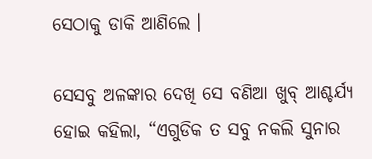ସେଠାକୁ ଡାକି ଆଣିଲେ ।

ସେସବୁ ଅଳଙ୍କାର ଦେଖି ସେ ବଣିଆ ଖୁବ୍ ଆଶ୍ଚର୍ଯ୍ୟ ହୋଇ କହିଲା, “ଏଗୁଡିକ ତ ସବୁ ନକଲି ସୁନାର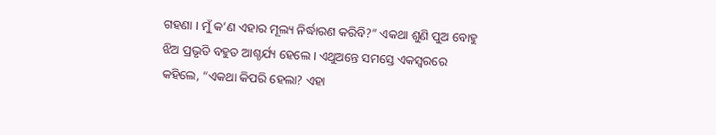ଗହଣା । ମୁଁ କ’ଣ ଏହାର ମୂଲ୍ୟ ନିର୍ଦ୍ଧାରଣ କରିବି?” ଏକଥା ଶୁଣି ପୁଅ ବୋହୁ ଝିଅ ପ୍ରଭୃତି ବହୁତ ଆଶ୍ଚର୍ଯ୍ୟ ହେଲେ । ଏଥୁଅନ୍ତେ ସମସ୍ତେ ଏକସ୍ୱରରେ କହିଲେ, “ଏକଥା କିପରି ହେଲା? ଏହା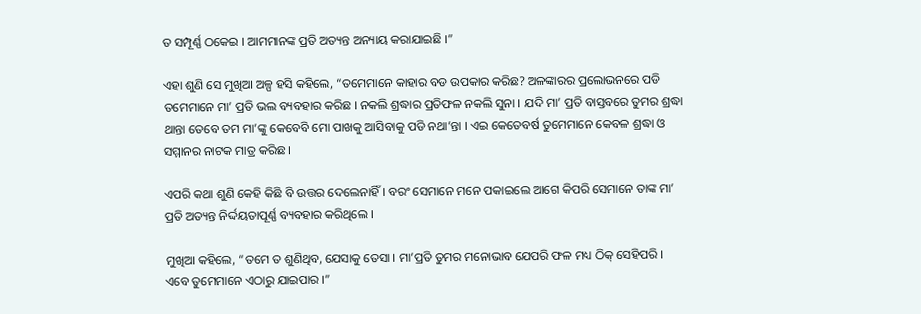ତ ସମ୍ପୂର୍ଣ୍ଣ ଠକେଇ । ଆମମାନଙ୍କ ପ୍ରତି ଅତ୍ୟନ୍ତ ଅନ୍ୟାୟ କରାଯାଇଛି ।”

ଏହା ଶୁଣି ସେ ମୁଖିଆ ଅଳ୍ପ ହସି କହିଲେ, “ତମେମାନେ କାହାର ବଡ ଉପକାର କରିଛ? ଅଳଙ୍କାରର ପ୍ରଲୋଭନରେ ପଡି ତମେମାନେ ମା’ ପ୍ରତି ଭଲ ବ୍ୟବହାର କରିଛ । ନକଲି ଶ୍ରଦ୍ଧାର ପ୍ରତିଫଳ ନକଲି ସୁନା । ଯଦି ମା’ ପ୍ରତି ବାସ୍ତବରେ ତୁମର ଶ୍ରଦ୍ଧା ଥାନ୍ତା ତେବେ ତମ ମା’ଙ୍କୁ କେବେବି ମୋ ପାଖକୁ ଆସିବାକୁ ପଡି ନଥା’ନ୍ତା । ଏଇ କେତେବର୍ଷ ତୁମେମାନେ କେବଳ ଶ୍ରଦ୍ଧା ଓ ସମ୍ମାନର ନାଟକ ମାତ୍ର କରିଛ ।

ଏପରି କଥା ଶୁଣି କେହି କିଛି ବି ଉତ୍ତର ଦେଲେନାହିଁ । ବରଂ ସେମାନେ ମନେ ପକାଇଲେ ଆଗେ କିପରି ସେମାନେ ତାଙ୍କ ମା’ ପ୍ରତି ଅତ୍ୟନ୍ତ ନିର୍ଦ୍ଦୟତାପୂର୍ଣ୍ଣ ବ୍ୟବହାର କରିଥିଲେ ।

ମୁଖିଆ କହିଲେ, “ତମେ ତ ଶୁଣିଥିବ, ଯେସାକୁ ତେସା । ମା’ପ୍ରତି ତୁମର ମନୋଭାବ ଯେପରି ଫଳ ମଧ୍ୟ ଠିକ୍ ସେହିପରି । ଏବେ ତୁମେମାନେ ଏଠାରୁ ଯାଇପାର ।”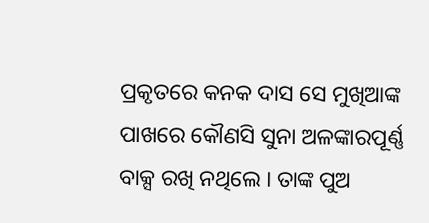ପ୍ରକୃତରେ କନକ ଦାସ ସେ ମୁଖିଆଙ୍କ ପାଖରେ କୌଣସି ସୁନା ଅଳଙ୍କାରପୂର୍ଣ୍ଣ ବାକ୍ସ ରଖି ନଥିଲେ । ତାଙ୍କ ପୁଅ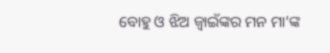ବୋହୁ ଓ ଝିଅ ଜ୍ୱାଇଁଙ୍କର ମନ ମା’ଙ୍କ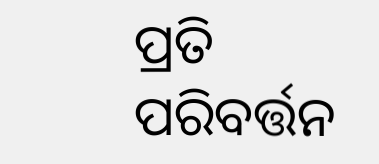ପ୍ରତି ପରିବର୍ତ୍ତନ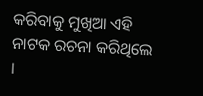କରିବାକୁ ମୁଖିଆ ଏହି ନାଟକ ରଚନା କରିଥିଲେ ।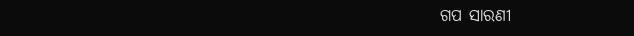ଗପ ସାରଣୀ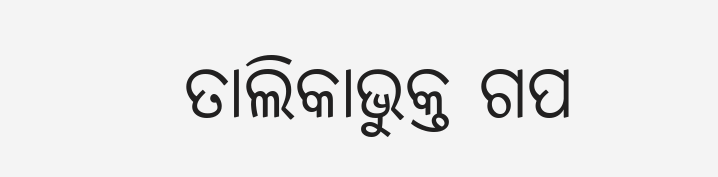ତାଲିକାଭୁକ୍ତ ଗପ